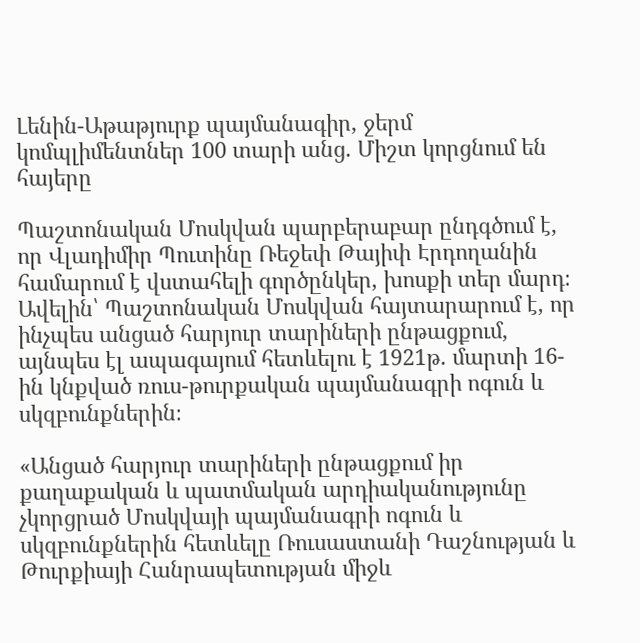Լենին-Աթաթյուրք պայմանագիր, ջերմ կոմպլիմենտներ 100 տարի անց. Միշտ կորցնում են հայերը

Պաշտոնական Մոսկվան պարբերաբար ընդգծում է, որ Վլադիմիր Պուտինը Ռեջեփ Թայիփ Էրդողանին համարում է վստահելի գործընկեր, խոսքի տեր մարդ։ Ավելին՝ Պաշտոնական Մոսկվան հայտարարում է, որ ինչպես անցած հարյուր տարիների ընթացքում, այնպես էլ ապագայում հետևելու է 1921թ. մարտի 16-ին կնքված ռուս-թուրքական պայմանագրի ոգուն և սկզբունքներին։

«Անցած հարյուր տարիների ընթացքում իր քաղաքական և պատմական արդիականությունը չկորցրած Մոսկվայի պայմանագրի ոգուն և սկզբունքներին հետևելը Ռուսաստանի Դաշնության և Թուրքիայի Հանրապետության միջև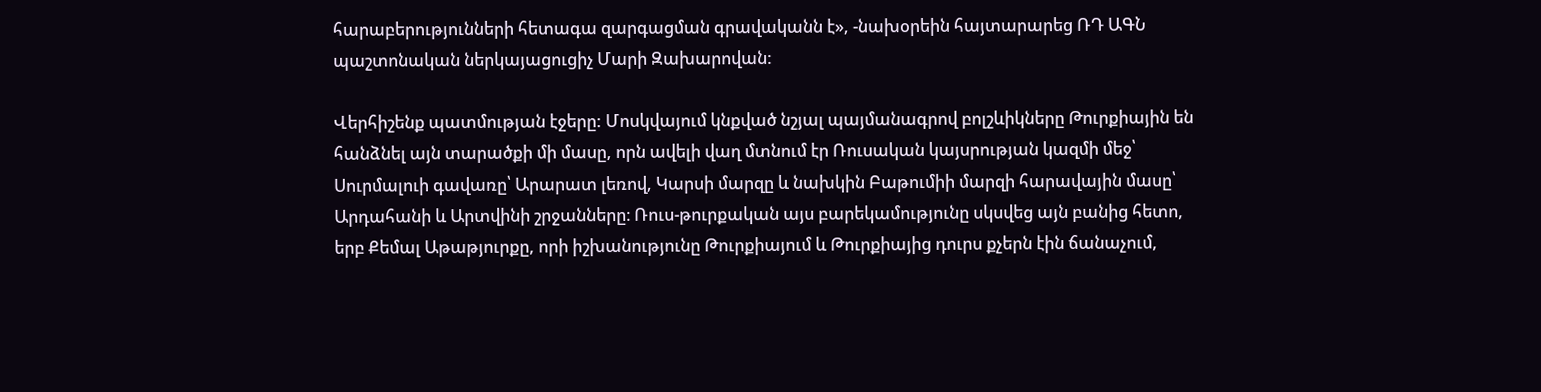հարաբերությունների հետագա զարգացման գրավականն է», -նախօրեին հայտարարեց ՌԴ ԱԳՆ պաշտոնական ներկայացուցիչ Մարի Զախարովան:

Վերհիշենք պատմության էջերը: Մոսկվայում կնքված նշյալ պայմանագրով բոլշևիկները Թուրքիային են հանձնել այն տարածքի մի մասը, որն ավելի վաղ մտնում էր Ռուսական կայսրության կազմի մեջ՝ Սուրմալուի գավառը՝ Արարատ լեռով, Կարսի մարզը և նախկին Բաթումիի մարզի հարավային մասը՝ Արդահանի և Արտվինի շրջանները։ Ռուս-թուրքական այս բարեկամությունը սկսվեց այն բանից հետո, երբ Քեմալ Աթաթյուրքը, որի իշխանությունը Թուրքիայում և Թուրքիայից դուրս քչերն էին ճանաչում,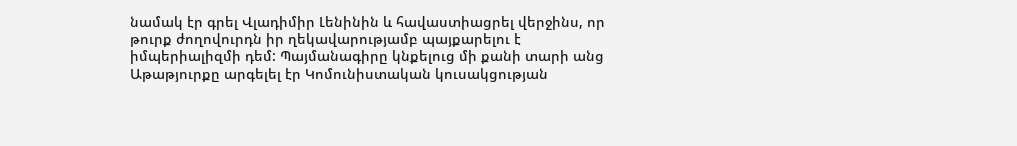նամակ էր գրել Վլադիմիր Լենինին և հավաստիացրել վերջինս, որ թուրք ժողովուրդն իր ղեկավարությամբ պայքարելու է իմպերիալիզմի դեմ: Պայմանագիրը կնքելուց մի քանի տարի անց Աթաթյուրքը արգելել էր Կոմունիստական կուսակցության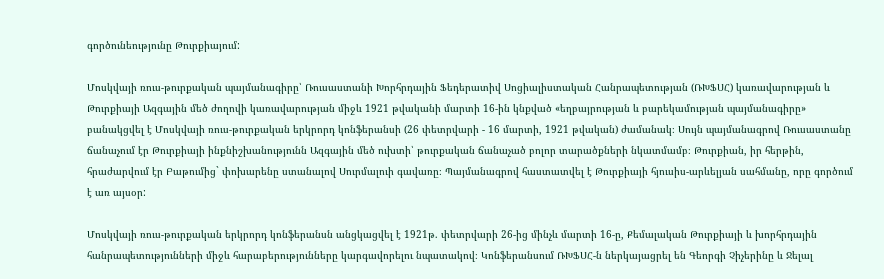գործունեությունը Թուրքիայում:

Մոսկվայի ռուս-թուրքական պայմանագիրը՝ Ռուսաստանի Խորհրդային Ֆեդերատիվ Սոցիալիստական Հանրապետության (ՌԽՖՍՀ) կառավարության և Թուրքիայի Ազգային մեծ ժողովի կառավարության միջև 1921 թվականի մարտի 16-ին կնքված «եղբայրության և բարեկամության պայմանագիրը» բանակցվել է Մոսկվայի ռուս-թուրքական երկրորդ կոնֆերանսի (26 փետրվարի - 16 մարտի, 1921 թվական) ժամանակ։ Սույն պայմանագրով Ռուսաստանը ճանաչում էր Թուրքիայի ինքնիշխանությունն Ազգային մեծ ուխտի՝ թուրքական ճանաչած բոլոր տարածքների նկատմամբ։ Թուրքիան, իր հերթին, հրաժարվում էր Բաթումից` փոխարենը ստանալով Սուրմալուի գավառը։ Պայմանագրով հաստատվել է Թուրքիայի հյուսիս-արևելյան սահմանը, որը գործում է առ այսօր:

Մոսկվայի ռուս-թուրքական երկրորդ կոնֆերանսն անցկացվել է 1921թ. փետրվարի 26-ից մինչև մարտի 16-ը, Քեմալական Թուրքիայի և խորհրդային հանրապետությունների միջև հարաբերությունները կարգավորելու նպատակով։ Կոնֆերանսում ՌԽՖՍՀ-ն ներկայացրել են Գեորգի Չիչերինը և Ջելալ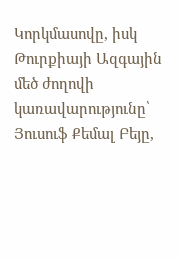Կորկմասովը, իսկ Թուրքիայի Ազգային մեծ ժողովի կառավարությունը՝ Յուսուֆ Քեմալ Բեյը,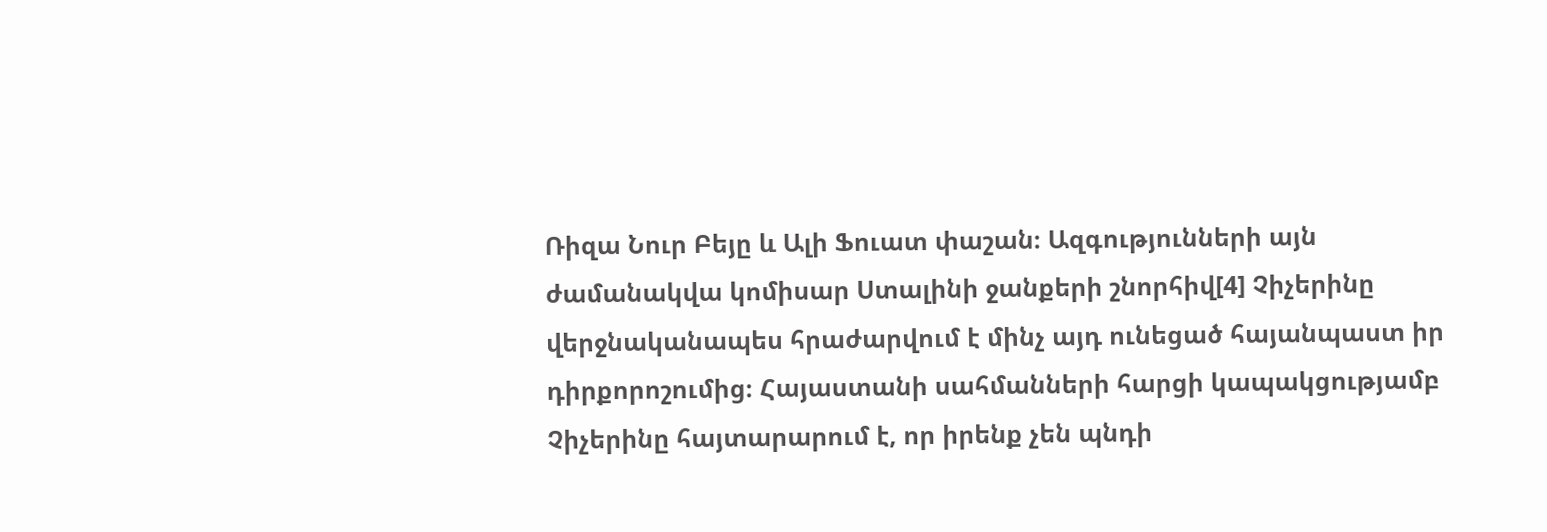Ռիզա Նուր Բեյը և Ալի Ֆուատ փաշան։ Ազգությունների այն ժամանակվա կոմիսար Ստալինի ջանքերի շնորհիվ[4] Չիչերինը վերջնականապես հրաժարվում է մինչ այդ ունեցած հայանպաստ իր դիրքորոշումից։ Հայաստանի սահմանների հարցի կապակցությամբ Չիչերինը հայտարարում է, որ իրենք չեն պնդի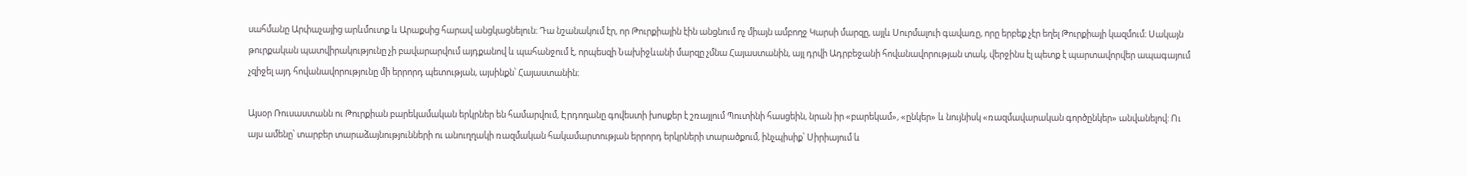սահմանը Արփաչայից արևմուտք և Արաքսից հարավ անցկացնելուն։ Դա նշանակում էր, որ Թուրքիային էին անցնում ոչ միայն ամբողջ Կարսի մարզը, այլև Սուրմալուի գավառը, որը երբեք չէր եղել Թուրքիայի կազմում։ Սակայն թուրքական պատվիրակությունը չի բավարարվում այդքանով և պահանջում է, որպեսզի Նախիջևանի մարզը չմնա Հայաստանին, այլ դրվի Ադրբեջանի հովանավորության տակ, վերջինս էլ պետք է պարտավորվեր ապագայում չզիջել այդ հովանավորությունը մի երրորդ պետության, այսինքն՝ Հայաստանին։

Այսօր Ռուսաստանն ու Թուրքիան բարեկամական երկրներ են համարվում, Էրդողանը գովեստի խոսքեր է շռայլում Պուտինի հասցեին, նրան իր «բարեկամ», «ընկեր» և նույնիսկ «ռազմավարական գործընկեր» անվանելով: Ու այս ամենը՝ տարբեր տարաձայնությունների ու անուղղակի ռազմական հակամարտության երրորդ երկրների տարածքում, ինչպիսիք՝ Սիրիայում և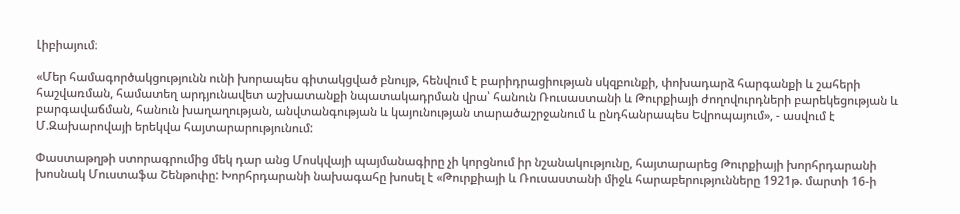Լիբիայում։

«Մեր համագործակցությունն ունի խորապես գիտակցված բնույթ, հենվում է բարիդրացիության սկզբունքի, փոխադարձ հարգանքի և շահերի հաշվառման, համատեղ արդյունավետ աշխատանքի նպատակադրման վրա՝ հանուն Ռուսաստանի և Թուրքիայի ժողովուրդների բարեկեցության և բարգավաճման, հանուն խաղաղության, անվտանգության և կայունության տարածաշրջանում և ընդհանրապես Եվրոպայում», - ասվում է Մ.Զախարովայի երեկվա հայտարարությունում:

Փաստաթղթի ստորագրումից մեկ դար անց Մոսկվայի պայմանագիրը չի կորցնում իր նշանակությունը, հայտարարեց Թուրքիայի խորհրդարանի խոսնակ Մուստաֆա Շենթոփը: Խորհրդարանի նախագահը խոսել է «Թուրքիայի և Ռուսաստանի միջև հարաբերությունները 1921թ. մարտի 16-ի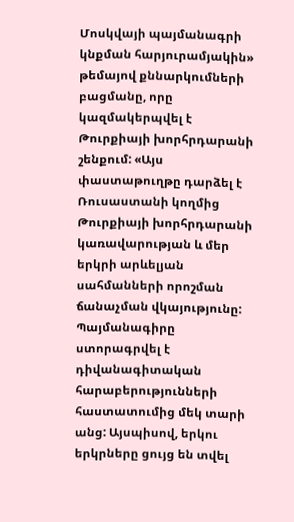Մոսկվայի պայմանագրի կնքման հարյուրամյակին» թեմայով քննարկումների բացմանը, որը կազմակերպվել է Թուրքիայի խորհրդարանի շենքում: «Այս փաստաթուղթը դարձել է Ռուսաստանի կողմից Թուրքիայի խորհրդարանի կառավարության և մեր երկրի արևելյան սահմանների որոշման ճանաչման վկայությունը: Պայմանագիրը ստորագրվել է դիվանագիտական հարաբերությունների հաստատումից մեկ տարի անց: Այսպիսով, երկու երկրները ցույց են տվել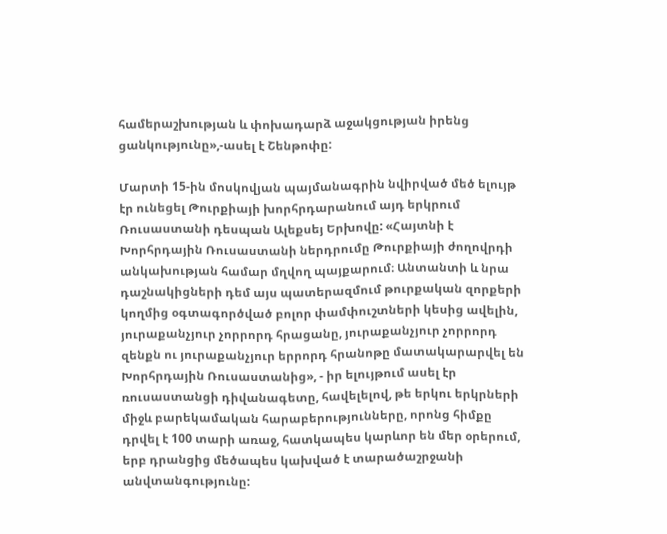համերաշխության և փոխադարձ աջակցության իրենց ցանկությունը»,-ասել է Շենթոփը:

Մարտի 15-ին մոսկովյան պայմանագրին նվիրված մեծ ելույթ էր ունեցել Թուրքիայի խորհրդարանում այդ երկրում Ռուսաստանի դեսպան Ալեքսեյ Երխովը: «Հայտնի է Խորհրդային Ռուսաստանի ներդրումը Թուրքիայի ժողովրդի անկախության համար մղվող պայքարում։ Անտանտի և նրա դաշնակիցների դեմ այս պատերազմում թուրքական զորքերի կողմից օգտագործված բոլոր փամփուշտների կեսից ավելին, յուրաքանչյուր չորրորդ հրացանը, յուրաքանչյուր չորրորդ զենքն ու յուրաքանչյուր երրորդ հրանոթը մատակարարվել են Խորհրդային Ռուսաստանից», - իր ելույթում ասել էր ռուսաստանցի դիվանագետը, հավելելով, թե երկու երկրների միջև բարեկամական հարաբերությունները, որոնց հիմքը դրվել է 100 տարի առաջ, հատկապես կարևոր են մեր օրերում, երբ դրանցից մեծապես կախված է տարածաշրջանի անվտանգությունը: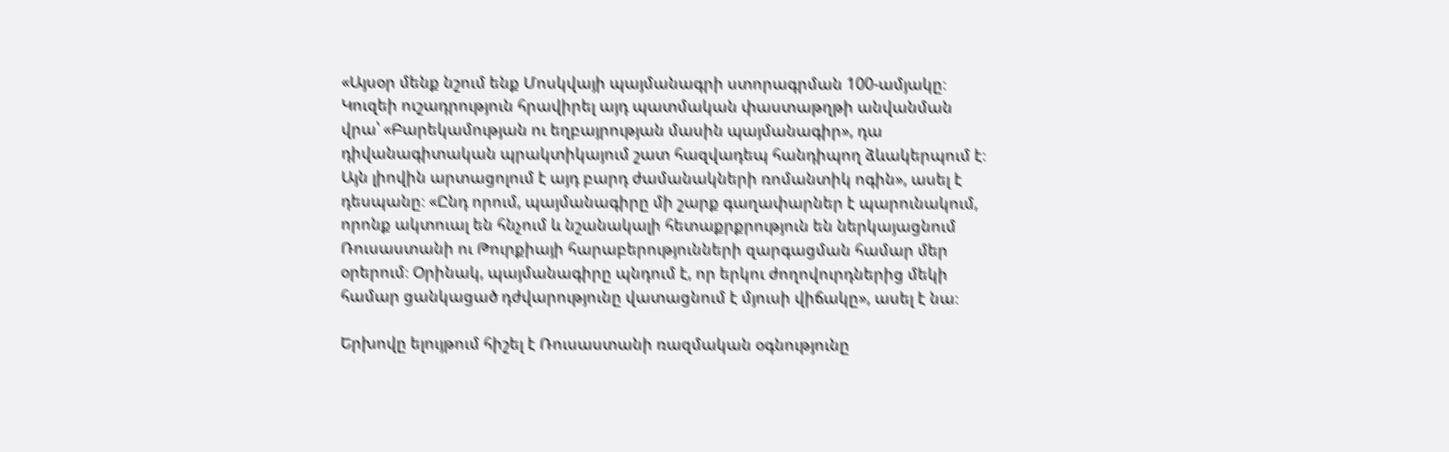«Այսօր մենք նշում ենք Մոսկվայի պայմանագրի ստորագրման 100-ամյակը։ Կուզեի ուշադրություն հրավիրել այդ պատմական փաստաթղթի անվանման վրա՝ «Բարեկամության ու եղբայրության մասին պայմանագիր», դա դիվանագիտական պրակտիկայում շատ հազվադեպ հանդիպող ձևակերպում է։ Այն լիովին արտացոլում է այդ բարդ ժամանակների ռոմանտիկ ոգին», ասել է դեսպանը։ «Ընդ որում, պայմանագիրը մի շարք գաղափարներ է պարունակում, որոնք ակտուալ են հնչում և նշանակալի հետաքրքրություն են ներկայացնում Ռուսաստանի ու Թուրքիայի հարաբերությունների զարգացման համար մեր օրերում։ Օրինակ, պայմանագիրը պնդում է, որ երկու ժողովուրդներից մեկի համար ցանկացած դժվարությունը վատացնում է մյուսի վիճակը», ասել է նա։

Երխովը ելույթում հիշել է Ռուսաստանի ռազմական օգնությունը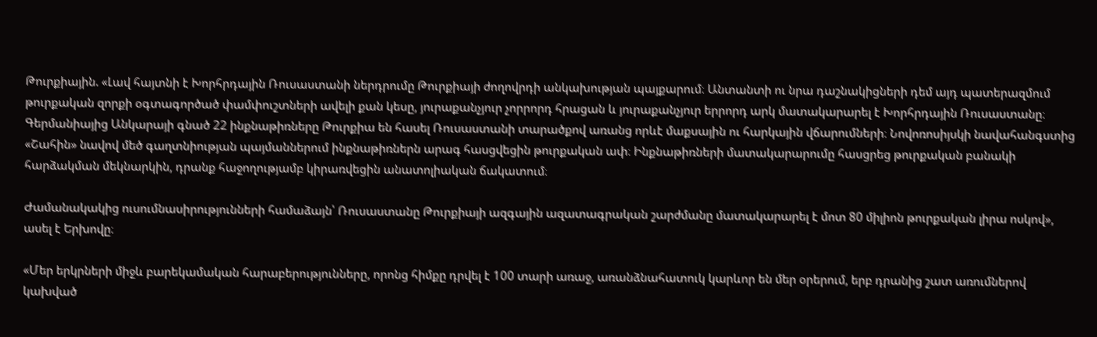Թուրքիային. «Լավ հայտնի է Խորհրդային Ռուսաստանի ներդրումը Թուրքիայի ժողովրդի անկախության պայքարում։ Անտանտի ու նրա դաշնակիցների դեմ այդ պատերազմում թուրքական զորքի օգտագործած փամփուշտների ավելի քան կեսը, յուրաքանչյուր չորրորդ հրացան և յուրաքանչյուր երրորդ արկ մատակարարել է Խորհրդային Ռուսաստանը։ Գերմանիայից Անկարայի գնած 22 ինքնաթիռները Թուրքիա են հասել Ռուսաստանի տարածքով առանց որևէ մաքսային ու հարկային վճարումների։ Նովոռոսիյսկի նավահանգստից «Շահին» նավով մեծ գաղտնիության պայմաններում ինքնաթիռներն արագ հասցվեցին թուրքական ափ։ Ինքնաթիռների մատակարարումը հասցրեց թուրքական բանակի հարձակման մեկնարկին, դրանք հաջողությամբ կիրառվեցին անատոլիական ճակատում։

Ժամանակակից ուսումնասիրությունների համաձայն՝ Ռուսաստանը Թուրքիայի ազգային ազատագրական շարժմանը մատակարարել է մոտ 80 միլիոն թուրքական լիրա ոսկով», ասել է Երխովը։

«Մեր երկրների միջև բարեկամական հարաբերությունները, որոնց հիմքը դրվել է 100 տարի առաջ, առանձնահատուկ կարևոր են մեր օրերում, երբ դրանից շատ առումներով կախված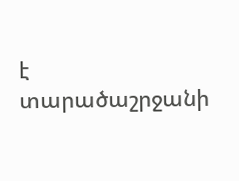է տարածաշրջանի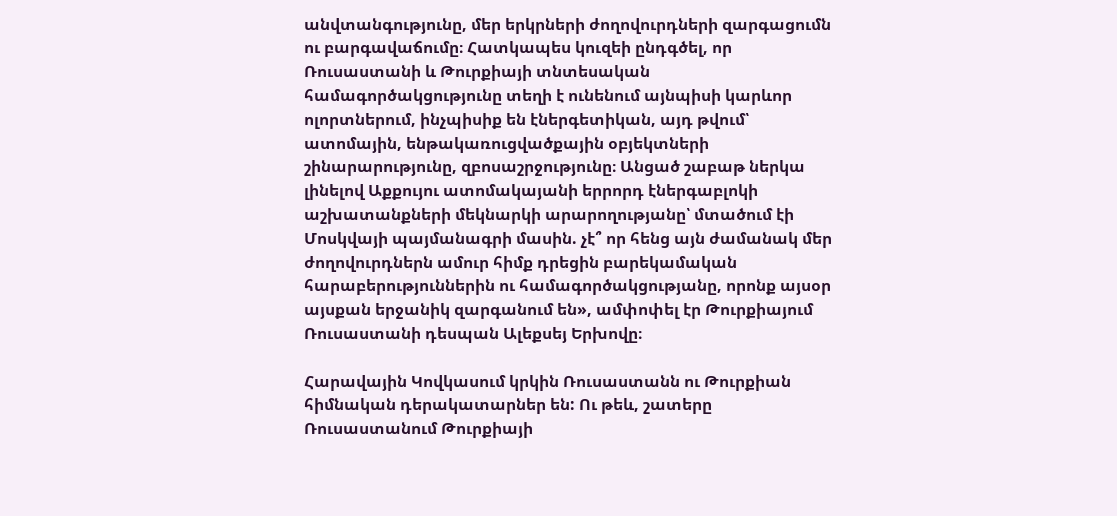անվտանգությունը, մեր երկրների ժողովուրդների զարգացումն ու բարգավաճումը։ Հատկապես կուզեի ընդգծել, որ Ռուսաստանի և Թուրքիայի տնտեսական համագործակցությունը տեղի է ունենում այնպիսի կարևոր ոլորտներում, ինչպիսիք են էներգետիկան, այդ թվում՝ ատոմային, ենթակառուցվածքային օբյեկտների շինարարությունը, զբոսաշրջությունը։ Անցած շաբաթ ներկա լինելով Աքքույու ատոմակայանի երրորդ էներգաբլոկի աշխատանքների մեկնարկի արարողությանը՝ մտածում էի Մոսկվայի պայմանագրի մասին. չէ՞ որ հենց այն ժամանակ մեր ժողովուրդներն ամուր հիմք դրեցին բարեկամական հարաբերություններին ու համագործակցությանը, որոնք այսօր այսքան երջանիկ զարգանում են», ամփոփել էր Թուրքիայում Ռուսաստանի դեսպան Ալեքսեյ Երխովը։

Հարավային Կովկասում կրկին Ռուսաստանն ու Թուրքիան հիմնական դերակատարներ են: Ու թեև, շատերը Ռուսաստանում Թուրքիայի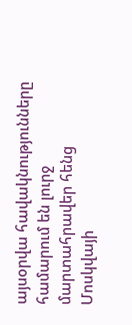այսօրվա հավակնությունները համարում են լուրջ մարտահրավեր հենց Մոսկվայի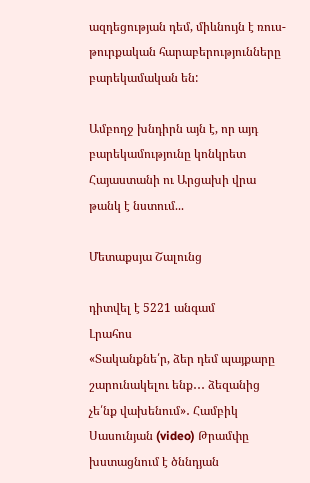ազդեցության դեմ, միևնույն է ռուս-թուրքական հարաբերությունները բարեկամական են:

Ամբողջ խնդիրն այն է, որ այդ բարեկամությունը կոնկրետ Հայաստանի ու Արցախի վրա թանկ է նստում...

Մետաքսյա Շալունց

դիտվել է 5221 անգամ
Լրահոս
«Տականքնե՛ր, ձեր դեմ պայքարը շարունակելու ենք․․․ ձեզանից չե՛նք վախենում»․ Համբիկ Սասունյան (video) Թրամփը խստացնում է ծննդյան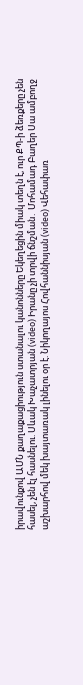իրավունքով ԱՄՆ քաղաքացիություն ստանալու կանոնները Եկեղեցին միակ տեղն է, ուր ՔՊ-ի ձեռքերը չեն հասել, չեն էլ հասնելու. Սևակ Խաչատրյան (video) Իրանը չի տրվի ճնշման․ Մոհամադ Բաղեր Սա ամբողջ աշխարհով մեկ խայտառակ լինելու օր է. Նիկողայոս Հովհաննիսյան (video) Վեհափառ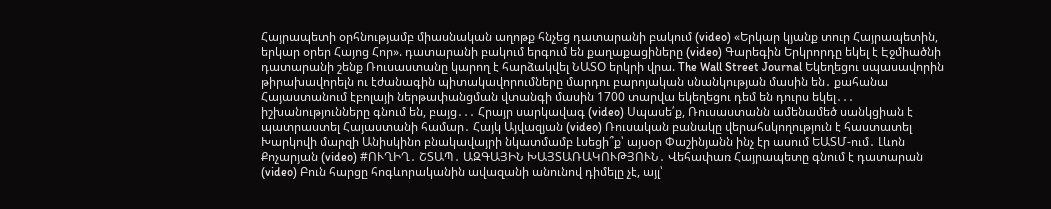Հայրապետի օրհնությամբ միասնական աղոթք հնչեց դատարանի բակում (video) «Երկար կյանք տուր Հայրապետին, երկար օրեր Հայոց Հոր». դատարանի բակում երգում են քաղաքացիները (video) Գարեգին Երկրորդը եկել է Էջմիածնի դատարանի շենք Ռուսաստանը կարող է հարձակվել ՆԱՏՕ երկրի վրա. The Wall Street Journal Եկեղեցու սպասավորին թիրախավորելն ու էժանագին պիտակավորումները մարդու բարոյական սնանկության մասին են․ քահանա Հայաստանում էբոլայի ներթափանցման վտանգի մասին 1700 տարվա եկեղեցու դեմ են դուրս եկել․․․ իշխանությունները գնում են, բայց․․․ Հրայր սարկավագ (video) Սպասե՛ք, Ռուսաստանն ամենամեծ սանկցիան է պատրաստել Հայաստանի համար․ Հայկ Այվազյան (video) Ռուսական բանակը վերահսկողություն է հաստատել Խարկովի մարզի Անիսկինո բնակավայրի նկատմամբ Լսեցի՞ք՝ այսօր Փաշինյանն ինչ էր ասում ԵԱՏՄ-ում․ Լևոն Քոչարյան (video) #ՈՒՂԻՂ․ ՇՏԱՊ․ ԱԶԳԱՅԻՆ ԽԱՅՏԱՌԱԿՈՒԹՅՈՒՆ․ Վեհափառ Հայրապետը գնում է դատարան (video) Բուն հարցը հոգևորականին ավազանի անունով դիմելը չէ, այլ՝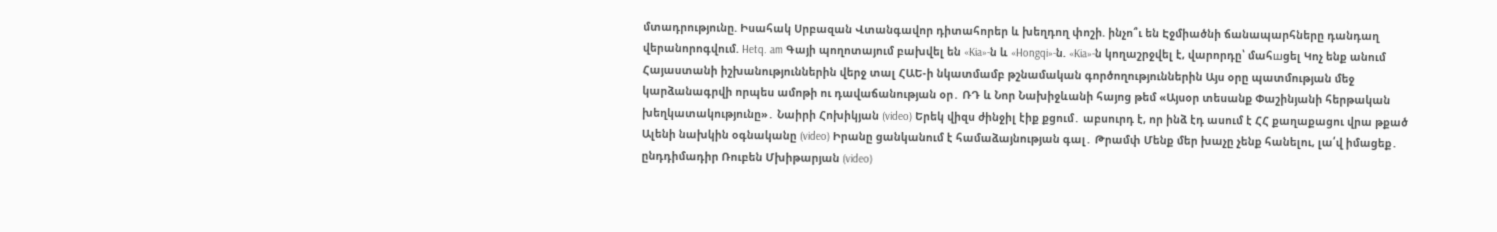մտադրությունը. Իսահակ Սրբազան Վտանգավոր դիտահորեր և խեղդող փոշի. ինչո՞ւ են Էջմիածնի ճանապարհները դանդաղ վերանորոգվում. Hetq. am Գայի պողոտայում բախվել են «Kia»-ն և «Hongqi»-ն. «Kia»-ն կողաշրջվել է, վարորդը՝ մահшցել Կոչ ենք անում Հայաստանի իշխանություններին վերջ տալ ՀԱԵ-ի նկատմամբ թշնամական գործողություններին Այս օրը պատմության մեջ կարձանագրվի որպես ամոթի ու դավաճանության օր․ ՌԴ և Նոր Նախիջևանի հայոց թեմ «Այսօր տեսանք Փաշինյանի հերթական խեղկատակությունը»․ Նաիրի Հոխիկյան (video) Երեկ վիզս ժինջիլ էիք քցում․ աբսուրդ է, որ ինձ էդ ասում է ՀՀ քաղաքացու վրա թքած Ալենի նախկին օգնականը (video) Իրանը ցանկանում է համաձայնության գալ․ Թրամփ Մենք մեր խաչը չենք հանելու, լա՛վ իմացեք․ ընդդիմադիր Ռուբեն Մխիթարյան (video)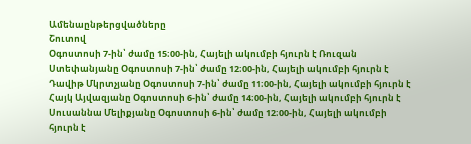Ամենաընթերցվածները
Շուտով
Օգոստոսի 7-ին՝ ժամը 15։00-ին, Հայելի ակումբի հյուրն է Ռուզան Ստեփանյանը Օգոստոսի 7-ին՝ ժամը 12։00-ին, Հայելի ակումբի հյուրն է Դավիթ Մկրտչյանը Օգոստոսի 7-ին՝ ժամը 11։00-ին, Հայելի ակումբի հյուրն է Հայկ Այվազյանը Օգոստոսի 6-ին՝ ժամը 14։00-ին, Հայելի ակումբի հյուրն է Սուսաննա Մելիքյանը Օգոստոսի 6-ին՝ ժամը 12։00-ին, Հայելի ակումբի հյուրն է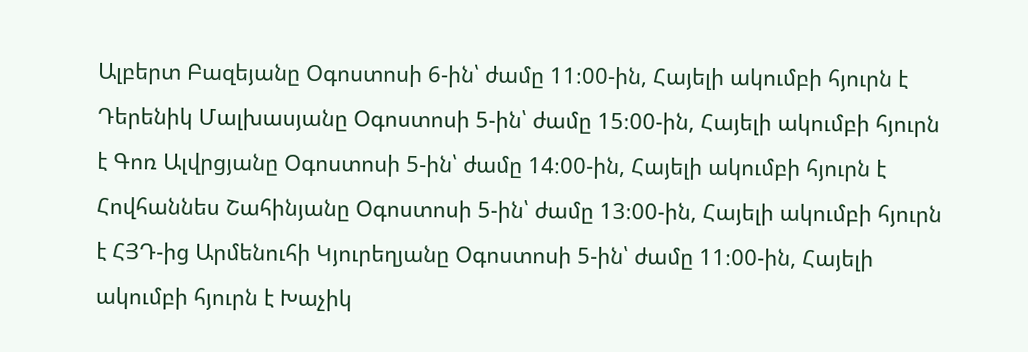Ալբերտ Բազեյանը Օգոստոսի 6-ին՝ ժամը 11։00-ին, Հայելի ակումբի հյուրն է Դերենիկ Մալխասյանը Օգոստոսի 5-ին՝ ժամը 15։00-ին, Հայելի ակումբի հյուրն է Գոռ Ալվրցյանը Օգոստոսի 5-ին՝ ժամը 14։00-ին, Հայելի ակումբի հյուրն է Հովհաննես Շահինյանը Օգոստոսի 5-ին՝ ժամը 13։00-ին, Հայելի ակումբի հյուրն է ՀՅԴ-ից Արմենուհի Կյուրեղյանը Օգոստոսի 5-ին՝ ժամը 11։00-ին, Հայելի ակումբի հյուրն է Խաչիկ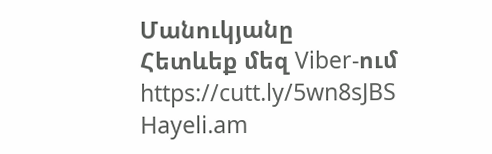Մանուկյանը
Հետևեք մեզ Viber-ում https://cutt.ly/5wn8sJBS
Hayeli.am